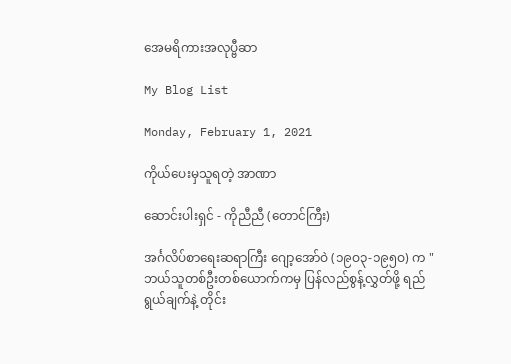အေမရိကားအလုပ္ဗီဆာ

My Blog List

Monday, February 1, 2021

ကိုယ်ပေးမှသူရတဲ့ အာဏာ

ဆောင်းပါးရှင် - ကိုညီညီ (တောင်ကြီး)

အင်္ဂလိပ်စာရေးဆရာကြီး ဂျော့အော်ဝဲ (၁၉ဝ၃-၁၉၅ဝ) က "ဘယ်သူတစ်ဦးတစ်ယောက်ကမှ ပြန်လည်စွန့်လွှတ်ဖို့ ရည်ရွယ်ချက်နဲ့ တိုင်း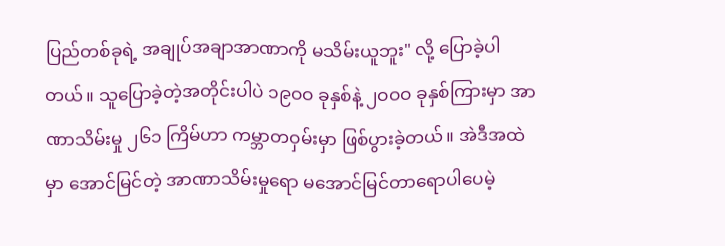ပြည်တစ်ခုရဲ့ အချုပ်အချာအာဏာကို မသိမ်းယူဘူး" လို့ ပြောခဲ့ပါတယ်။ သူပြောခဲ့တဲ့အတိုင်းပါပဲ ၁၉ဝဝ ခုနှစ်နဲ့ ၂ဝဝဝ ခုနှစ်ကြားမှာ အာဏာသိမ်းမှု ၂၆၁ ကြိမ်ဟာ ကမ္ဘာတဝှမ်းမှာ ဖြစ်ပွားခဲ့တယ်။ အဲဒီအထဲမှာ အောင်မြင်တဲ့ အာဏာသိမ်းမှုရော မအောင်မြင်တာရောပါပေမဲ့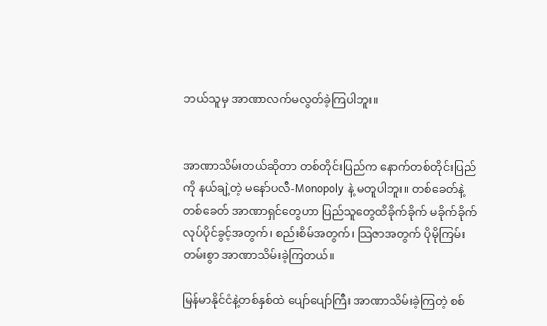ဘယ်သူမှ အာဏာလက်မလွတ်ခဲ့ကြပါဘူး။


အာဏာသိမ်းတယ်ဆိုတာ တစ်တိုင်းပြည်က နောက်တစ်တိုင်းပြည်ကို နယ်ချဲ့တဲ့ မနော်ပလီ-Monopoly နဲ့ မတူပါဘူး။ တစ်ခေတ်နဲ့တစ်ခေတ် အာဏာရှင်တွေဟာ ပြည်သူတွေထိခိုက်ခိုက် မခိုက်ခိုက် လုပ်ပိုင်ခွင့်အတွက်၊ စည်းစိမ်အတွက်၊ သြဇာအတွက် ပိုမိုကြမ်းတမ်းစွာ အာဏာသိမ်းခဲ့ကြတယ်။

မြန်မာနိုင်ငံနဲ့တစ်နှစ်ထဲ ပျော်ပျော်ကြီး အာဏာသိမ်းခဲ့ကြတဲ့ စစ်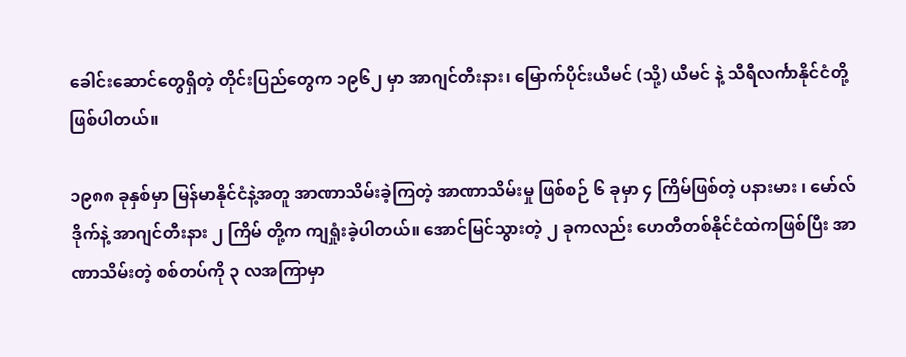ခေါင်းဆောင်တွေရှိတဲ့ တိုင်းပြည်တွေက ၁၉၆၂ မှာ အာဂျင်တီးနား၊ မြောက်ပိုင်းယီမင် (သို့) ယီမင် နဲ့ သီရီလင်္ကာနိုင်ငံတို့ ဖြစ်ပါတယ်။

၁၉၈၈ ခုနှစ်မှာ မြန်မာနိုင်ငံနဲ့အတူ အာဏာသိမ်းခဲ့ကြတဲ့ အာဏာသိမ်းမှု ဖြစ်စဉ် ၆ ခုမှာ ၄ ကြိမ်ဖြစ်တဲ့ ပနားမား ၊ မော်လ်ဒိုက်နဲ့ အာဂျင်တီးနား ၂ ကြိမ် တို့က ကျရှုံးခဲ့ပါတယ်။ အောင်မြင်သွားတဲ့ ၂ ခုကလည်း ဟေတီတစ်နိုင်ငံထဲကဖြစ်ပြီး အာဏာသိမ်းတဲ့ စစ်တပ်ကို ၃ လအကြာမှာ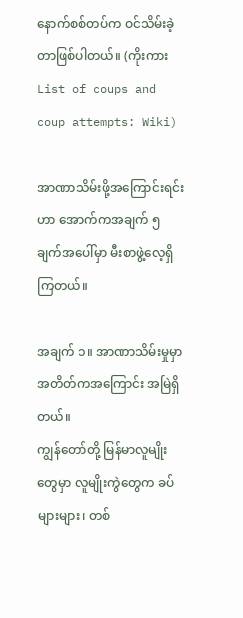နောက်စစ်တပ်က ဝင်သိမ်းခဲ့တာဖြစ်ပါတယ်။ (ကိုးကား List of coups and coup attempts: Wiki)

အာဏာသိမ်းဖို့အကြောင်းရင်းဟာ အောက်ကအချက် ၅ ချက်အပေါ်မှာ မီးစာဖွဲ့လေ့ရှိကြတယ်။

အချက် ၁။ အာဏာသိမ်းမှုမှာ အတိတ်ကအကြောင်း အမြဲရှိတယ်။
ကျွန်‌တော်တို့ မြန်မာလူမျိုးတွေမှာ လူမျိုးကွဲတွေက ခပ်များများ၊ တစ်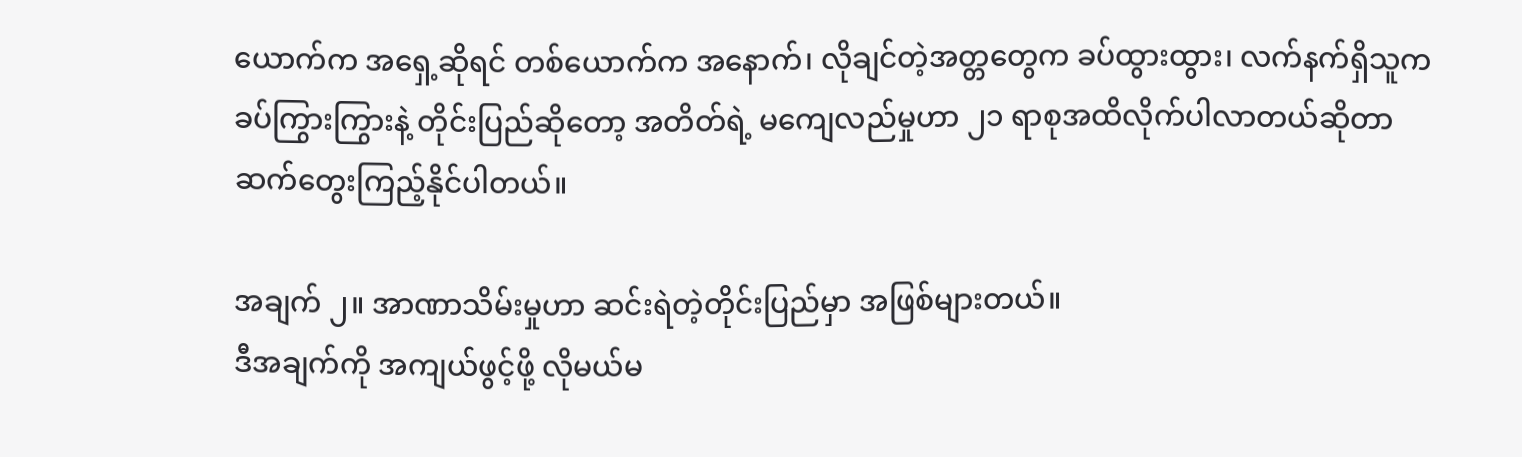ယောက်က အရှေ့ဆိုရင် တစ်ယောက်က အနောက်၊ လိုချင်တဲ့အတ္တတွေက ခပ်ထွားထွား၊ လက်နက်ရှိသူက ခပ်ကြွားကြွားနဲ့ တိုင်းပြည်ဆိုတော့ အတိတ်ရဲ့ မကျေလည်မှုဟာ ၂၁ ရာစုအထိလိုက်ပါလာတယ်ဆိုတာ ဆက်တွေးကြည့်နိုင်ပါတယ်။

အချက် ၂။ အာဏာသိမ်းမှုဟာ ဆင်းရဲတဲ့တိုင်းပြည်မှာ အဖြစ်များတယ်။
ဒီအချက်ကို အကျယ်ဖွင့်ဖို့ လိုမယ်မ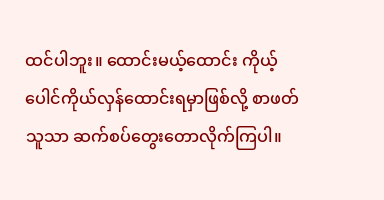ထင်ပါဘူး။ ထောင်းမယ့်ထောင်း ကိုယ့်ပေါင်ကိုယ်လှန်ထောင်းရမှာဖြစ်လို့ စာဖတ်သူသာ ဆက်စပ်တွေးတောလိုက်ကြပါ။